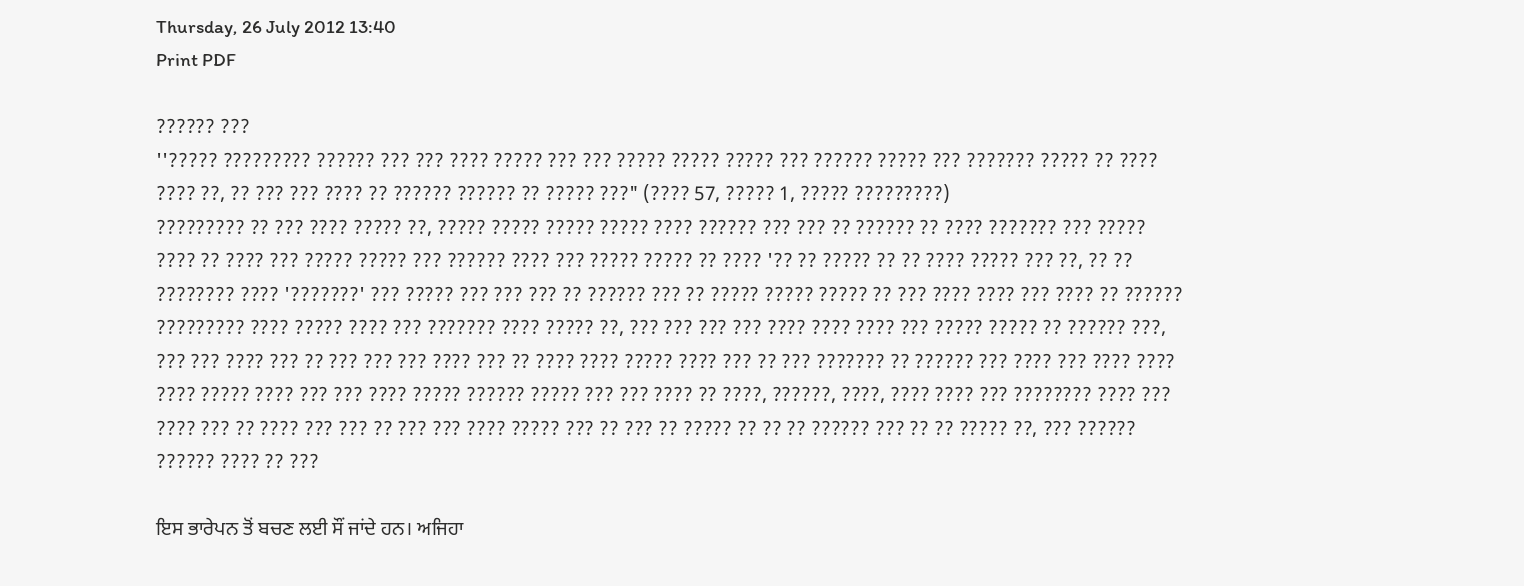Thursday, 26 July 2012 13:40
Print PDF

?????? ???
''????? ????????? ?????? ??? ??? ???? ????? ??? ??? ????? ????? ????? ??? ?????? ????? ??? ??????? ????? ?? ???? ???? ??, ?? ??? ??? ???? ?? ?????? ?????? ?? ????? ???" (???? 57, ????? 1, ????? ?????????)
????????? ?? ??? ???? ????? ??, ????? ????? ????? ????? ???? ?????? ??? ??? ?? ?????? ?? ???? ??????? ??? ????? ???? ?? ???? ??? ????? ????? ??? ?????? ???? ??? ????? ????? ?? ???? '?? ?? ????? ?? ?? ???? ????? ??? ??, ?? ?? ???????? ???? '???????' ??? ????? ??? ??? ??? ?? ?????? ??? ?? ????? ????? ????? ?? ??? ???? ???? ??? ???? ?? ?????? ????????? ???? ????? ???? ??? ??????? ???? ????? ??, ??? ??? ??? ??? ???? ???? ???? ??? ????? ????? ?? ?????? ???, ??? ??? ???? ??? ?? ??? ??? ??? ???? ??? ?? ???? ???? ????? ???? ??? ?? ??? ??????? ?? ?????? ??? ???? ??? ???? ???? ???? ????? ???? ??? ??? ???? ????? ?????? ????? ??? ??? ???? ?? ????, ??????, ????, ???? ???? ??? ???????? ???? ??? ???? ??? ?? ???? ??? ??? ?? ??? ??? ???? ????? ??? ?? ??? ?? ????? ?? ?? ?? ?????? ??? ?? ?? ????? ??, ??? ?????? ?????? ???? ?? ???

ਇਸ ਭਾਰੇਪਨ ਤੋਂ ਬਚਣ ਲਈ ਸੌਂ ਜਾਂਦੇ ਹਨ। ਅਜਿਹਾ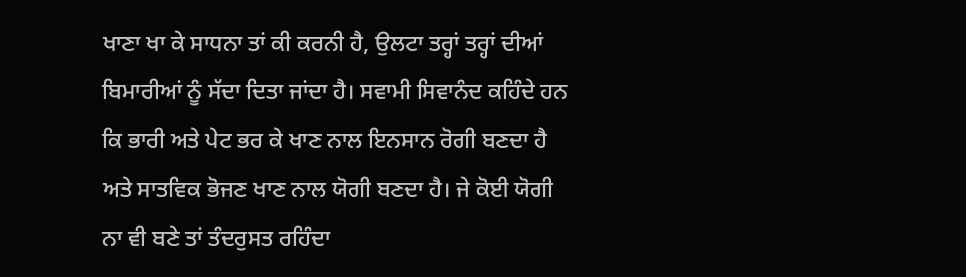ਖਾਣਾ ਖਾ ਕੇ ਸਾਧਨਾ ਤਾਂ ਕੀ ਕਰਨੀ ਹੈ, ਉਲਟਾ ਤਰ੍ਹਾਂ ਤਰ੍ਹਾਂ ਦੀਆਂ ਬਿਮਾਰੀਆਂ ਨੂੰ ਸੱਦਾ ਦਿਤਾ ਜਾਂਦਾ ਹੈ। ਸਵਾਮੀ ਸਿਵਾਨੰਦ ਕਹਿੰਦੇ ਹਨ ਕਿ ਭਾਰੀ ਅਤੇ ਪੇਟ ਭਰ ਕੇ ਖਾਣ ਨਾਲ ਇਨਸਾਨ ਰੋਗੀ ਬਣਦਾ ਹੈ ਅਤੇ ਸਾਤਵਿਕ ਭੋਜਣ ਖਾਣ ਨਾਲ ਯੋਗੀ ਬਣਦਾ ਹੈ। ਜੇ ਕੋਈ ਯੋਗੀ ਨਾ ਵੀ ਬਣੇ ਤਾਂ ਤੰਦਰੁਸਤ ਰਹਿੰਦਾ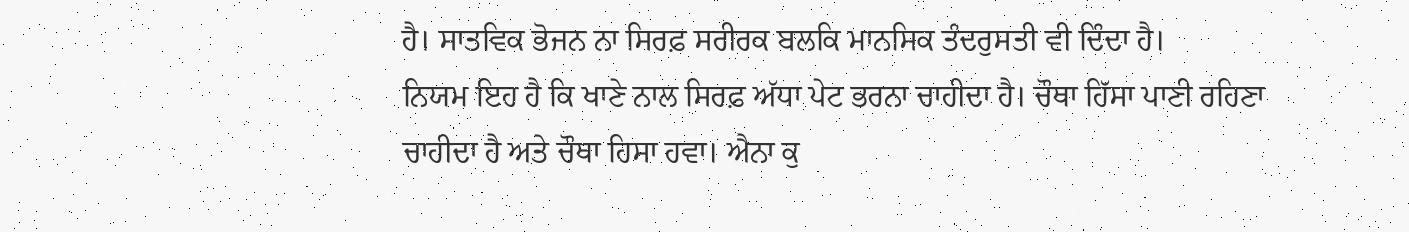ਹੈ। ਸਾਤਵਿਕ ਭੋਜਨ ਨਾ ਸਿਰਫ਼ ਸਰੀਰਕ ਬਲਕਿ ਮਾਨਸਿਕ ਤੰਦਰੁਸਤੀ ਵੀ ਦਿੰਦਾ ਹੈ।
ਨਿਯਮ ਇਹ ਹੈ ਕਿ ਖਾਣੇ ਨਾਲ ਸਿਰਫ਼ ਅੱਧਾ ਪੇਟ ਭਰਨਾ ਚਾਹੀਦਾ ਹੈ। ਚੌਥਾ ਹਿੱਸਾ ਪਾਣੀ ਰਹਿਣਾ ਚਾਹੀਦਾ ਹੈ ਅਤੇ ਚੌਥਾ ਹਿਸਾ ਹਵਾ। ਐਨਾ ਕੁ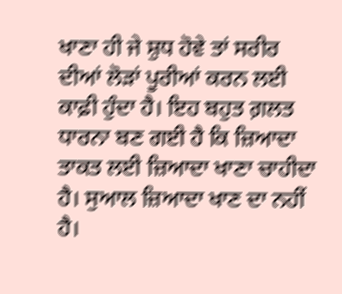ਖਾਣਾ ਹੀ ਜੇ ਸ਼ੁਧ ਹੋਵੇ ਤਾਂ ਸਰੀਰ ਦੀਆਂ ਲੋੜਾਂ ਪੂਰੀਆਂ ਕਰਨ ਲਈ ਕਾਫ਼ੀ ਹੁੰਦਾ ਹੈ। ਇਹ ਬਹੁਤ ਗ਼ਲਤ ਧਾਰਨਾ ਬਣ ਗਈ ਹੈ ਕਿ ਜ਼ਿਆਦਾ ਤਾਕਤ ਲਈ ਜ਼ਿਆਦਾ ਖਾਣਾ ਚਾਹੀਦਾ ਹੈ। ਸੁਆਲ ਜ਼ਿਆਦਾ ਖਾਣ ਦਾ ਨਹੀਂ ਹੈ।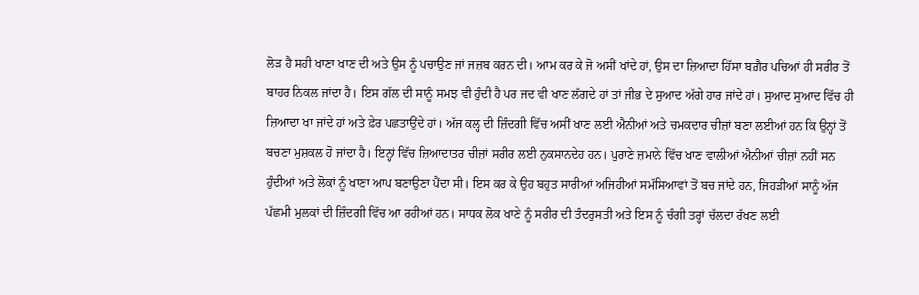ਲੋੜ ਹੈ ਸਹੀ ਖਾਣਾ ਖਾਣ ਦੀ ਅਤੇ ਉਸ ਨੂੰ ਪਚਾਉਣ ਜਾਂ ਜਜ਼ਬ ਕਰਨ ਦੀ। ਆਮ ਕਰ ਕੇ ਜੋ ਅਸੀਂ ਖਾਂਦੇ ਹਾਂ, ਉਸ ਦਾ ਜ਼ਿਆਦਾ ਹਿੱਸਾ ਬਗ਼ੈਰ ਪਚਿਆਂ ਹੀ ਸਰੀਰ ਤੋਂ ਬਾਹਰ ਨਿਕਲ ਜਾਂਦਾ ਹੈ। ਇਸ ਗੱਲ ਦੀ ਸਾਨੂੰ ਸਮਝ ਵੀ ਹੁੰਦੀ ਹੈ ਪਰ ਜਦ ਵੀ ਖਾਣ ਲੱਗਦੇ ਹਾਂ ਤਾਂ ਜੀਭ ਦੇ ਸੁਆਦ ਅੱਗੇ ਹਾਰ ਜਾਂਦੇ ਹਾਂ। ਸੁਆਦ ਸੁਆਦ ਵਿੱਚ ਹੀ ਜ਼ਿਆਦਾ ਖਾ ਜਾਂਦੇ ਹਾਂ ਅਤੇ ਫ਼ੇਰ ਪਛਤਾਉਂਦੇ ਹਾਂ। ਅੱਜ ਕਲ੍ਹ ਦੀ ਜ਼ਿੰਦਗੀ ਵਿੱਚ ਅਸੀਂ ਖਾਣ ਲਈ ਐਨੀਆਂ ਅਤੇ ਚਮਕਦਾਰ ਚੀਜ਼ਾਂ ਬਣਾ ਲਈਆਂ ਹਨ ਕਿ ਉਨ੍ਹਾਂ ਤੋਂ ਬਚਣਾ ਮੁਸ਼ਕਲ ਹੋ ਜਾਂਦਾ ਹੈ। ਇਨ੍ਹਾਂ ਵਿੱਚ ਜ਼ਿਆਦਾਤਰ ਚੀਜ਼ਾਂ ਸਰੀਰ ਲਈ ਨੁਕਸਾਨਦੇਹ ਹਨ। ਪੁਰਾਣੇ ਜ਼ਮਾਨੇ ਵਿੱਚ ਖਾਣ ਵਾਲੀਆਂ ਐਨੀਆਂ ਚੀਜ਼ਾਂ ਨਹੀਂ ਸਨ ਹੁੰਦੀਆਂ ਅਤੇ ਲੋਕਾਂ ਨੂੰ ਖਾਣਾ ਆਪ ਬਣਾਉਣਾ ਪੈਂਦਾ ਸੀ। ਇਸ ਕਰ ਕੇ ਉਹ ਬਹੁਤ ਸਾਰੀਆਂ ਅਜਿਹੀਆਂ ਸਮੱਸਿਆਵਾਂ ਤੋਂ ਬਚ ਜਾਂਦੇ ਹਨ, ਜਿਹੜੀਆਂ ਸਾਨੂੰ ਅੱਜ ਪੱਛਮੀ ਮੁਲਕਾਂ ਦੀ ਜ਼ਿੰਦਗੀ ਵਿੱਚ ਆ ਰਹੀਆਂ ਹਨ। ਸਾਧਕ ਲੋਕ ਖਾਣੇ ਨੂੰ ਸਰੀਰ ਦੀ ਤੰਦਰੁਸਤੀ ਅਤੇ ਇਸ ਨੂੰ ਚੰਗੀ ਤਰ੍ਹਾਂ ਚੱਲਦਾ ਰੱਖਣ ਲਈ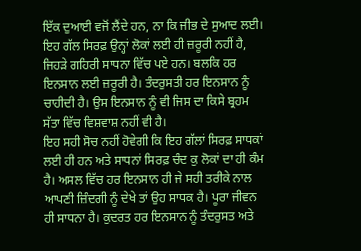ਇੱਕ ਦੁਆਈ ਵਜੋਂ ਲੈਂਦੇ ਹਨ, ਨਾ ਕਿ ਜੀਭ ਦੇ ਸੁਆਦ ਲਈ। ਇਹ ਗੱਲ ਸਿਰਫ਼ ਉਨ੍ਹਾਂ ਲੋਕਾਂ ਲਈ ਹੀ ਜ਼ਰੂਰੀ ਨਹੀਂ ਹੈ, ਜਿਹੜੇ ਗਹਿਰੀ ਸਾਧਨਾ ਵਿੱਚ ਪਏ ਹਨ। ਬਲਕਿ ਹਰ ਇਨਸਾਨ ਲਈ ਜ਼ਰੂਰੀ ਹੈ। ਤੰਦਰੁਸਤੀ ਹਰ ਇਨਸਾਨ ਨੂੰ ਚਾਹੀਦੀ ਹੈ। ਉਸ ਇਨਸਾਨ ਨੂੰ ਵੀ ਜਿਸ ਦਾ ਕਿਸੇ ਬ੍ਰਹਮ ਸੱਤਾ ਵਿੱਚ ਵਿਸ਼ਵਾਸ਼ ਨਹੀਂ ਵੀ ਹੈ।
ਇਹ ਸਹੀ ਸੋਚ ਨਹੀਂ ਹੋਵੇਗੀ ਕਿ ਇਹ ਗੱਲਾਂ ਸਿਰਫ਼ ਸਾਧਕਾਂ ਲਈ ਹੀ ਹਨ ਅਤੇ ਸਾਧਨਾਂ ਸਿਰਫ਼ ਚੰਦ ਕੁ ਲੋਕਾਂ ਦਾ ਹੀ ਕੰਮ ਹੈ। ਅਸਲ ਵਿੱਚ ਹਰ ਇਨਸਾਨ ਹੀ ਜੇ ਸਹੀ ਤਰੀਕੇ ਨਾਲ ਆਪਣੀ ਜ਼ਿੰਦਗੀ ਨੂੰ ਦੇਖੇ ਤਾਂ ਉਹ ਸਾਧਕ ਹੈ। ਪੂਰਾ ਜੀਵਨ ਹੀ ਸਾਧਨਾ ਹੈ। ਕੁਦਰਤ ਹਰ ਇਨਸਾਨ ਨੂੰ ਤੰਦਰੁਸਤ ਅਤੇ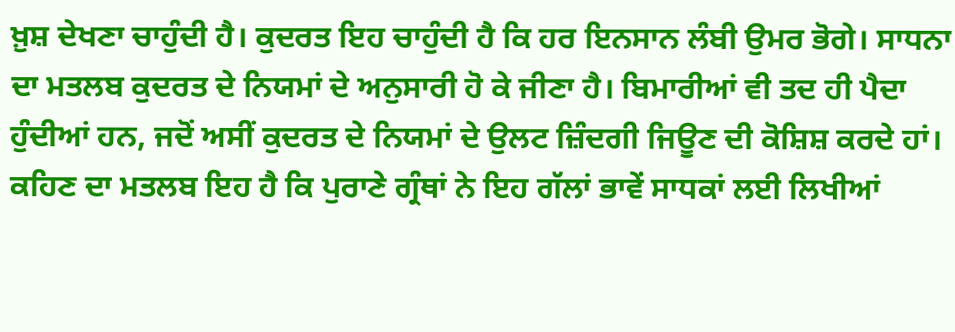ਖ਼ੁਸ਼ ਦੇਖਣਾ ਚਾਹੁੰਦੀ ਹੈ। ਕੁਦਰਤ ਇਹ ਚਾਹੁੰਦੀ ਹੈ ਕਿ ਹਰ ਇਨਸਾਨ ਲੰਬੀ ਉਮਰ ਭੋਗੇ। ਸਾਧਨਾ ਦਾ ਮਤਲਬ ਕੁਦਰਤ ਦੇ ਨਿਯਮਾਂ ਦੇ ਅਨੁਸਾਰੀ ਹੋ ਕੇ ਜੀਣਾ ਹੈ। ਬਿਮਾਰੀਆਂ ਵੀ ਤਦ ਹੀ ਪੈਦਾ ਹੁੰਦੀਆਂ ਹਨ, ਜਦੋਂ ਅਸੀਂ ਕੁਦਰਤ ਦੇ ਨਿਯਮਾਂ ਦੇ ਉਲਟ ਜ਼ਿੰਦਗੀ ਜਿਊਣ ਦੀ ਕੋਸ਼ਿਸ਼ ਕਰਦੇ ਹਾਂ। ਕਹਿਣ ਦਾ ਮਤਲਬ ਇਹ ਹੈ ਕਿ ਪੁਰਾਣੇ ਗ੍ਰੰਥਾਂ ਨੇ ਇਹ ਗੱਲਾਂ ਭਾਵੇਂ ਸਾਧਕਾਂ ਲਈ ਲਿਖੀਆਂ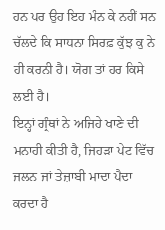ਹਨ ਪਰ ਉਹ ਇਹ ਮੰਨ ਕੇ ਨਹੀਂ ਸਨ ਚੱਲਦੇ ਕਿ ਸਾਧਨਾ ਸਿਰਫ਼ ਕੁੱਝ ਕੁ ਨੇ ਹੀ ਕਰਨੀ ਹੈ। ਯੋਗ ਤਾਂ ਹਰ ਕਿਸੇ ਲਈ ਹੈ।
ਇਨ੍ਹਾਂ ਗ੍ਰੰਥਾਂ ਨੇ ਅਜਿਹੇ ਖਾਣੇ ਦੀ ਮਨਾਹੀ ਕੀਤੀ ਹੈ, ਜਿਹੜਾ ਪੇਟ ਵਿੱਚ ਜਲਨ ਜਾਂ ਤੇਜ਼ਾਬੀ ਮਾਦਾ ਪੈਦਾ ਕਰਦਾ ਹੈ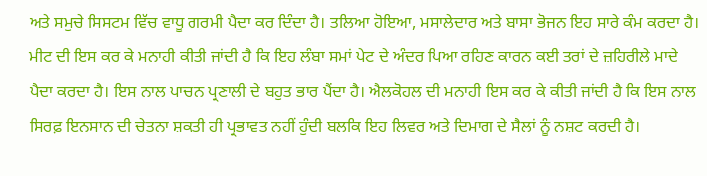ਅਤੇ ਸਮੁਚੇ ਸਿਸਟਮ ਵਿੱਚ ਵਾਧੂ ਗਰਮੀ ਪੈਦਾ ਕਰ ਦਿੰਦਾ ਹੈ। ਤਲਿਆ ਹੋਇਆ, ਮਸਾਲੇਦਾਰ ਅਤੇ ਬਾਸਾ ਭੋਜਨ ਇਹ ਸਾਰੇ ਕੰਮ ਕਰਦਾ ਹੈ। ਮੀਟ ਦੀ ਇਸ ਕਰ ਕੇ ਮਨਾਹੀ ਕੀਤੀ ਜਾਂਦੀ ਹੈ ਕਿ ਇਹ ਲੰਬਾ ਸਮਾਂ ਪੇਟ ਦੇ ਅੰਦਰ ਪਿਆ ਰਹਿਣ ਕਾਰਨ ਕਈ ਤਰਾਂ ਦੇ ਜ਼ਹਿਰੀਲੇ ਮਾਦੇ ਪੈਦਾ ਕਰਦਾ ਹੈ। ਇਸ ਨਾਲ ਪਾਚਨ ਪ੍ਰਣਾਲੀ ਦੇ ਬਹੁਤ ਭਾਰ ਪੈਂਦਾ ਹੈ। ਐਲਕੋਹਲ ਦੀ ਮਨਾਹੀ ਇਸ ਕਰ ਕੇ ਕੀਤੀ ਜਾਂਦੀ ਹੈ ਕਿ ਇਸ ਨਾਲ ਸਿਰਫ਼ ਇਨਸਾਨ ਦੀ ਚੇਤਨਾ ਸ਼ਕਤੀ ਹੀ ਪ੍ਰਭਾਵਤ ਨਹੀਂ ਹੁੰਦੀ ਬਲਕਿ ਇਹ ਲਿਵਰ ਅਤੇ ਦਿਮਾਗ ਦੇ ਸੈਲਾਂ ਨੂੰ ਨਸ਼ਟ ਕਰਦੀ ਹੈ।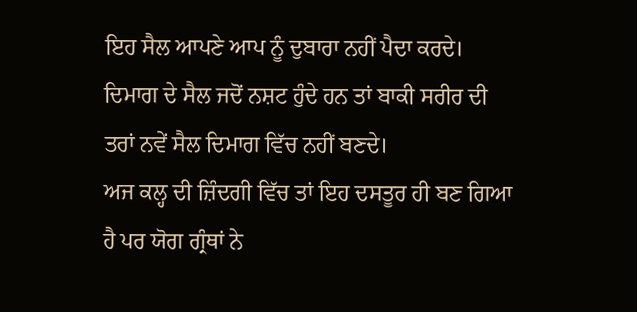ਇਹ ਸੈਲ ਆਪਣੇ ਆਪ ਨੂੰ ਦੁਬਾਰਾ ਨਹੀਂ ਪੈਦਾ ਕਰਦੇ। ਦਿਮਾਗ ਦੇ ਸੈਲ ਜਦੋਂ ਨਸ਼ਟ ਹੁੰਦੇ ਹਨ ਤਾਂ ਬਾਕੀ ਸਰੀਰ ਦੀ ਤਰਾਂ ਨਵੇਂ ਸੈਲ ਦਿਮਾਗ ਵਿੱਚ ਨਹੀਂ ਬਣਦੇ।
ਅਜ ਕਲ੍ਹ ਦੀ ਜ਼ਿੰਦਗੀ ਵਿੱਚ ਤਾਂ ਇਹ ਦਸਤੂਰ ਹੀ ਬਣ ਗਿਆ ਹੈ ਪਰ ਯੋਗ ਗ੍ਰੰਥਾਂ ਨੇ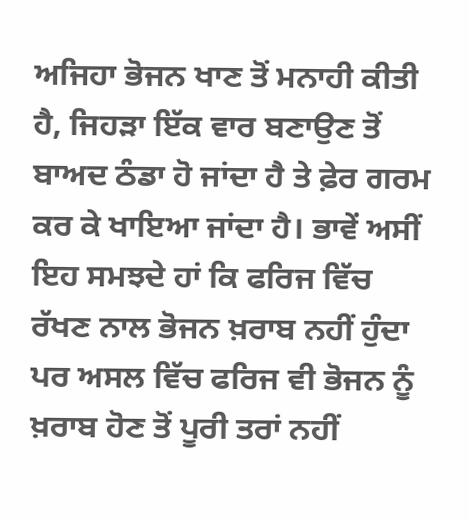ਅਜਿਹਾ ਭੋਜਨ ਖਾਣ ਤੋਂ ਮਨਾਹੀ ਕੀਤੀ ਹੈ, ਜਿਹੜਾ ਇੱਕ ਵਾਰ ਬਣਾਉਣ ਤੋਂ ਬਾਅਦ ਠੰਡਾ ਹੋ ਜਾਂਦਾ ਹੈ ਤੇ ਫ਼ੇਰ ਗਰਮ ਕਰ ਕੇ ਖਾਇਆ ਜਾਂਦਾ ਹੈ। ਭਾਵੇਂ ਅਸੀਂ ਇਹ ਸਮਝਦੇ ਹਾਂ ਕਿ ਫਰਿਜ ਵਿੱਚ ਰੱਖਣ ਨਾਲ ਭੋਜਨ ਖ਼ਰਾਬ ਨਹੀਂ ਹੁੰਦਾ ਪਰ ਅਸਲ ਵਿੱਚ ਫਰਿਜ ਵੀ ਭੋਜਨ ਨੂੰ ਖ਼ਰਾਬ ਹੋਣ ਤੋਂ ਪੂਰੀ ਤਰਾਂ ਨਹੀਂ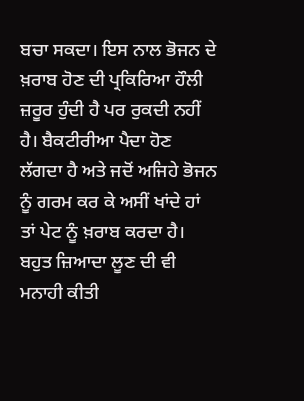ਬਚਾ ਸਕਦਾ। ਇਸ ਨਾਲ ਭੋਜਨ ਦੇ ਖ਼ਰਾਬ ਹੋਣ ਦੀ ਪ੍ਰਕਿਰਿਆ ਹੌਲੀ ਜ਼ਰੂਰ ਹੁੰਦੀ ਹੈ ਪਰ ਰੁਕਦੀ ਨਹੀਂ ਹੈ। ਬੈਕਟੀਰੀਆ ਪੈਦਾ ਹੋਣ ਲੱਗਦਾ ਹੈ ਅਤੇ ਜਦੋਂ ਅਜਿਹੇ ਭੋਜਨ ਨੂੰ ਗਰਮ ਕਰ ਕੇ ਅਸੀਂ ਖਾਂਦੇ ਹਾਂ ਤਾਂ ਪੇਟ ਨੂੰ ਖ਼ਰਾਬ ਕਰਦਾ ਹੈ। ਬਹੁਤ ਜ਼ਿਆਦਾ ਲੂਣ ਦੀ ਵੀ ਮਨਾਹੀ ਕੀਤੀ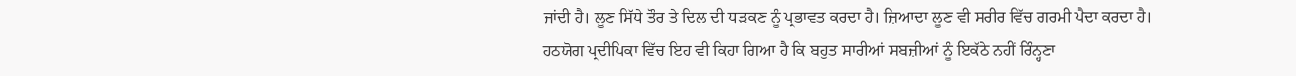ਜਾਂਦੀ ਹੈ। ਲੂਣ ਸਿੱਧੇ ਤੌਰ ਤੇ ਦਿਲ ਦੀ ਧੜਕਣ ਨੂੰ ਪ੍ਰਭਾਵਤ ਕਰਦਾ ਹੈ। ਜ਼ਿਆਦਾ ਲੂਣ ਵੀ ਸਰੀਰ ਵਿੱਚ ਗਰਮੀ ਪੈਦਾ ਕਰਦਾ ਹੈ।
ਹਠਯੋਗ ਪ੍ਰਦੀਪਿਕਾ ਵਿੱਚ ਇਹ ਵੀ ਕਿਹਾ ਗਿਆ ਹੈ ਕਿ ਬਹੁਤ ਸਾਰੀਆਂ ਸਬਜ਼ੀਆਂ ਨੂੰ ਇਕੱਠੇ ਨਹੀਂ ਰਿੰਨ੍ਹਣਾ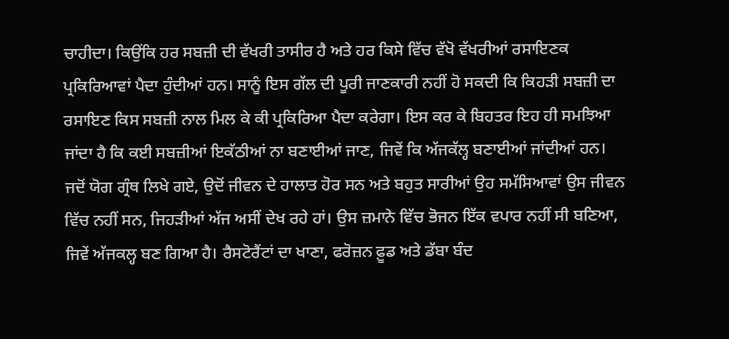ਚਾਹੀਦਾ। ਕਿਉਂਕਿ ਹਰ ਸਬਜ਼ੀ ਦੀ ਵੱਖਰੀ ਤਾਸੀਰ ਹੈ ਅਤੇ ਹਰ ਕਿਸੇ ਵਿੱਚ ਵੱਖੋ ਵੱਖਰੀਆਂ ਰਸਾਇਣਕ ਪ੍ਰਕਿਰਿਆਵਾਂ ਪੈਦਾ ਹੁੰਦੀਆਂ ਹਨ। ਸਾਨੂੰ ਇਸ ਗੱਲ ਦੀ ਪੂਰੀ ਜਾਣਕਾਰੀ ਨਹੀਂ ਹੋ ਸਕਦੀ ਕਿ ਕਿਹੜੀ ਸਬਜ਼ੀ ਦਾ ਰਸਾਇਣ ਕਿਸ ਸਬਜ਼ੀ ਨਾਲ ਮਿਲ ਕੇ ਕੀ ਪ੍ਰਕਿਰਿਆ ਪੈਦਾ ਕਰੇਗਾ। ਇਸ ਕਰ ਕੇ ਬਿਹਤਰ ਇਹ ਹੀ ਸਮਝਿਆ ਜਾਂਦਾ ਹੈ ਕਿ ਕਈ ਸਬਜ਼ੀਆਂ ਇਕੱਠੀਆਂ ਨਾ ਬਣਾਈਆਂ ਜਾਣ, ਜਿਵੇਂ ਕਿ ਅੱਜਕੱਲ੍ਹ ਬਣਾਈਆਂ ਜਾਂਦੀਆਂ ਹਨ।
ਜਦੋਂ ਯੋਗ ਗ੍ਰੰਥ ਲਿਖੇ ਗਏ, ਉਦੋਂ ਜੀਵਨ ਦੇ ਹਾਲਾਤ ਹੋਰ ਸਨ ਅਤੇ ਬਹੁਤ ਸਾਰੀਆਂ ਉਹ ਸਮੱਸਿਆਵਾਂ ਉਸ ਜੀਵਨ ਵਿੱਚ ਨਹੀਂ ਸਨ, ਜਿਹੜੀਆਂ ਅੱਜ ਅਸੀਂ ਦੇਖ ਰਹੇ ਹਾਂ। ਉਸ ਜ਼ਮਾਨੇ ਵਿੱਚ ਭੋਜਨ ਇੱਕ ਵਪਾਰ ਨਹੀਂ ਸੀ ਬਣਿਆ, ਜਿਵੇਂ ਅੱਜਕਲ੍ਹ ਬਣ ਗਿਆ ਹੈ। ਰੈਸਟੋਰੈਂਟਾਂ ਦਾ ਖਾਣਾ, ਫਰੋਜ਼ਨ ਫ਼ੂਡ ਅਤੇ ਡੱਬਾ ਬੰਦ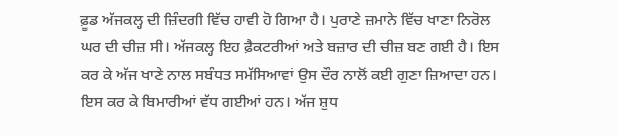ਫ਼ੂਡ ਅੱਜਕਲ੍ਹ ਦੀ ਜ਼ਿੰਦਗੀ ਵਿੱਚ ਹਾਵੀ ਹੋ ਗਿਆ ਹੈ। ਪੁਰਾਣੇ ਜ਼ਮਾਨੇ ਵਿੱਚ ਖਾਣਾ ਨਿਰੋਲ ਘਰ ਦੀ ਚੀਜ਼ ਸੀ। ਅੱਜਕਲ੍ਹ ਇਹ ਫ਼ੈਕਟਰੀਆਂ ਅਤੇ ਬਜ਼ਾਰ ਦੀ ਚੀਜ਼ ਬਣ ਗਈ ਹੈ। ਇਸ ਕਰ ਕੇ ਅੱਜ ਖਾਣੇ ਨਾਲ ਸਬੰਧਤ ਸਮੱਸਿਆਵਾਂ ਉਸ ਦੌਰ ਨਾਲੋਂ ਕਈ ਗੁਣਾ ਜ਼ਿਆਦਾ ਹਨ। ਇਸ ਕਰ ਕੇ ਬਿਮਾਰੀਆਂ ਵੱਧ ਗਈਆਂ ਹਨ। ਅੱਜ ਸ਼ੁਧ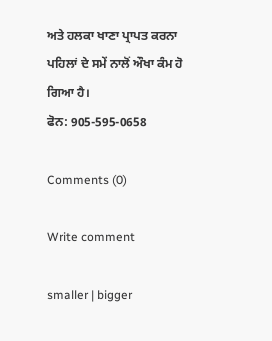ਅਤੇ ਹਲਕਾ ਖਾਣਾ ਪ੍ਰਾਪਤ ਕਰਨਾ ਪਹਿਲਾਂ ਦੇ ਸਮੇਂ ਨਾਲੋਂ ਔਖਾ ਕੰਮ ਹੋ ਗਿਆ ਹੈ।
ਫੋਨ: 905-595-0658

Comments (0)

Write comment

smaller | bigger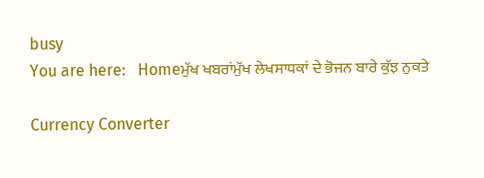busy
You are here:   Homeਮੁੱਖ ਖਬਰਾਂਮੁੱਖ ਲੇਖਸਾਧਕਾਂ ਦੇ ਭੋਜਨ ਬਾਰੇ ਕੁੱਝ ਨੁਕਤੇ

Currency Converter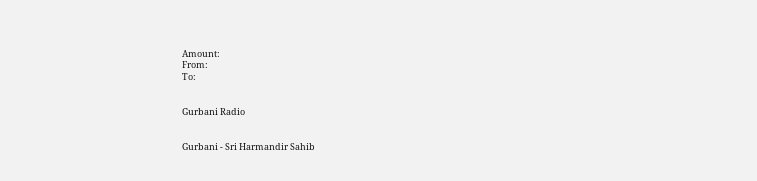Amount:
From:
To:


Gurbani Radio


Gurbani - Sri Harmandir Sahib